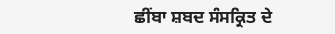ਛੀਂਬਾ ਸ਼ਬਦ ਸੰਸਕ੍ਰਿਤ ਦੇ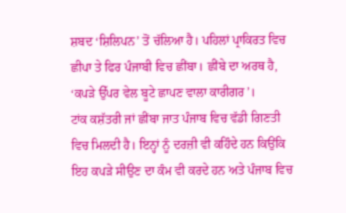ਸ਼ਬਦ ‘ਸ਼ਿਲਿਪਨ’ ਤੋਂ ਚੱਲਿਆ ਹੈ। ਪਹਿਲਾਂ ਪ੍ਰਾਕਿਰਤ ਵਿਚ ਛੀਪਾ ਤੇ ਫਿਰ ਪੰਜਾਬੀ ਵਿਚ ਛੀਂਬਾ। ਛੀਂਬੇ ਦਾ ਅਰਥ ਹੈ, ‘ਕਪੜੇ ਉੱਪਰ ਵੇਲ ਬੂਟੇ ਛਾਪਣ ਵਾਲਾ ਕਾਰੀਗਰ’।
ਟਾਂਕ ਕਸ਼ੱਤਰੀ ਜਾਂ ਛੀਂਬਾ ਜਾਤ ਪੰਜਾਬ ਵਿਚ ਵੱਡੀ ਗਿਣਤੀ ਵਿਚ ਮਿਲਦੀ ਹੈ। ਇਨ੍ਹਾਂ ਨੂੰ ਦਰਜ਼ੀ ਵੀ ਕਹਿੰਦੇ ਹਨ ਕਿਉਂਕਿ ਇਹ ਕਪੜੇ ਸੀਉਣ ਦਾ ਕੰਮ ਵੀ ਕਰਦੇ ਹਨ ਅਤੇ ਪੰਜਾਬ ਵਿਚ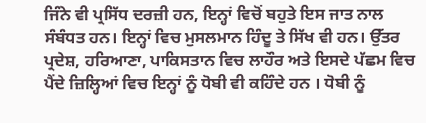ਜਿੰਨੇ ਵੀ ਪ੍ਰਸਿੱਧ ਦਰਜ਼ੀ ਹਨ, ਇਨ੍ਹਾਂ ਵਿਚੋਂ ਬਹੁਤੇ ਇਸ ਜਾਤ ਨਾਲ ਸੰਬੰਧਤ ਹਨ। ਇਨ੍ਹਾਂ ਵਿਚ ਮੁਸਲਮਾਨ ਹਿੰਦੂ ਤੇ ਸਿੱਖ ਵੀ ਹਨ। ਉੱਤਰ ਪ੍ਰਦੇਸ਼, ਹਰਿਆਣਾ, ਪਾਕਿਸਤਾਨ ਵਿਚ ਲਾਹੌਰ ਅਤੇ ਇਸਦੇ ਪੱਛਮ ਵਿਚ ਪੈਂਦੇ ਜ਼ਿਲ੍ਹਿਆਂ ਵਿਚ ਇਨ੍ਹਾਂ ਨੂੰ ਧੋਬੀ ਵੀ ਕਹਿੰਦੇ ਹਨ । ਧੋਬੀ ਨੂੰ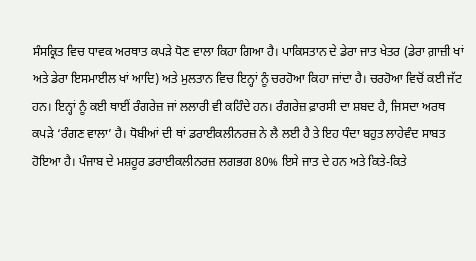ਸੰਸਕ੍ਰਿਤ ਵਿਚ ਧਾਵਕ ਅਰਥਾਤ ਕਪੜੇ ਧੋਣ ਵਾਲਾ ਕਿਹਾ ਗਿਆ ਹੈ। ਪਾਕਿਸਤਾਨ ਦੇ ਡੇਰਾ ਜਾਤ ਖੇਤਰ (ਡੇਰਾ ਗ਼ਾਜ਼ੀ ਖਾਂ ਅਤੇ ਡੇਰਾ ਇਸਮਾਈਲ ਖਾਂ ਆਦਿ) ਅਤੇ ਮੁਲਤਾਨ ਵਿਚ ਇਨ੍ਹਾਂ ਨੂੰ ਚਰਹੋਆ ਕਿਹਾ ਜਾਂਦਾ ਹੈ। ਚਰਹੋਆ ਵਿਚੋਂ ਕਈ ਜੱਟ ਹਨ। ਇਨ੍ਹਾਂ ਨੂੰ ਕਈ ਥਾਈਂ ਰੰਗਰੇਜ਼ ਜਾਂ ਲਲਾਰੀ ਵੀ ਕਹਿੰਦੇ ਹਨ। ਰੰਗਰੇਜ਼ ਫ਼ਾਰਸੀ ਦਾ ਸ਼ਬਦ ਹੈ, ਜਿਸਦਾ ਅਰਥ ਕਪੜੇ ‘ਰੰਗਣ ਵਾਲਾ’ ਹੈ। ਧੋਬੀਆਂ ਦੀ ਥਾਂ ਡਰਾਈਕਲੀਨਰਜ਼ ਨੇ ਲੈ ਲਈ ਹੈ ਤੇ ਇਹ ਧੰਦਾ ਬਹੁਤ ਲਾਹੇਵੰਦ ਸਾਬਤ ਹੋਇਆ ਹੈ। ਪੰਜਾਬ ਦੇ ਮਸ਼ਹੂਰ ਡਰਾਈਕਲੀਨਰਜ਼ ਲਗਭਗ 80% ਇਸੇ ਜਾਤ ਦੇ ਹਨ ਅਤੇ ਕਿਤੇ-ਕਿਤੇ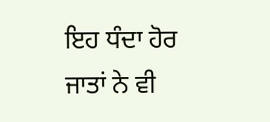ਇਹ ਧੰਦਾ ਹੋਰ ਜਾਤਾਂ ਨੇ ਵੀ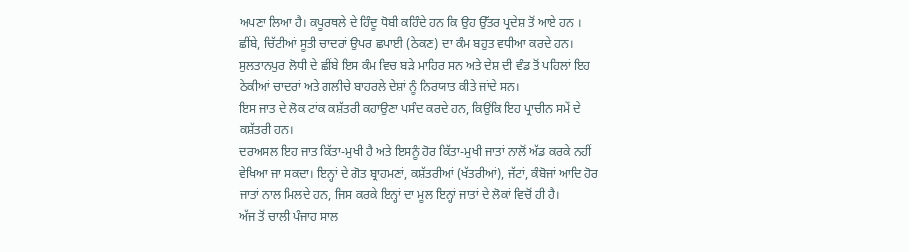ਅਪਣਾ ਲਿਆ ਹੈ। ਕਪੂਰਥਲੇ ਦੇ ਹਿੰਦੂ ਧੋਬੀ ਕਹਿੰਦੇ ਹਨ ਕਿ ਉਹ ਉੱਤਰ ਪ੍ਰਦੇਸ਼ ਤੋਂ ਆਏ ਹਨ । ਛੀਂਬੇ, ਚਿੱਟੀਆਂ ਸੂਤੀ ਚਾਦਰਾਂ ਉਪਰ ਛਪਾਈ (ਠੇਕਣ) ਦਾ ਕੰਮ ਬਹੁਤ ਵਧੀਆ ਕਰਦੇ ਹਨ। ਸੁਲਤਾਨਪੁਰ ਲੋਧੀ ਦੇ ਛੀਂਬੇ ਇਸ ਕੰਮ ਵਿਚ ਬੜੇ ਮਾਹਿਰ ਸਨ ਅਤੇ ਦੇਸ਼ ਦੀ ਵੰਡ ਤੋਂ ਪਹਿਲਾਂ ਇਹ ਠੇਕੀਆਂ ਚਾਦਰਾਂ ਅਤੇ ਗਲੀਚੇ ਬਾਹਰਲੇ ਦੇਸ਼ਾਂ ਨੂੰ ਨਿਰਯਾਤ ਕੀਤੇ ਜਾਂਦੇ ਸਨ।
ਇਸ ਜਾਤ ਦੇ ਲੋਕ ਟਾਂਕ ਕਸ਼ੱਤਰੀ ਕਹਾਉਣਾ ਪਸੰਦ ਕਰਦੇ ਹਨ, ਕਿਉਂਕਿ ਇਹ ਪ੍ਰਾਚੀਨ ਸਮੇਂ ਦੇ ਕਸ਼ੱਤਰੀ ਹਨ।
ਦਰਅਸਲ ਇਹ ਜਾਤ ਕਿੱਤਾ-ਮੁਖੀ ਹੈ ਅਤੇ ਇਸਨੂੰ ਹੋਰ ਕਿੱਤਾ-ਮੁਖੀ ਜਾਤਾਂ ਨਾਲੋਂ ਅੱਡ ਕਰਕੇ ਨਹੀਂ ਵੇਖਿਆ ਜਾ ਸਕਦਾ। ਇਨ੍ਹਾਂ ਦੇ ਗੋਤ ਬ੍ਰਾਹਮਣਾਂ, ਕਸ਼ੱਤਰੀਆਂ (ਖੱਤਰੀਆਂ), ਜੱਟਾਂ, ਕੰਬੋਜਾਂ ਆਦਿ ਹੋਰ ਜਾਤਾਂ ਨਾਲ ਮਿਲਦੇ ਹਨ, ਜਿਸ ਕਰਕੇ ਇਨ੍ਹਾਂ ਦਾ ਮੂਲ ਇਨ੍ਹਾਂ ਜਾਤਾਂ ਦੇ ਲੋਕਾਂ ਵਿਚੋਂ ਹੀ ਹੈ।
ਅੱਜ ਤੋਂ ਚਾਲੀ ਪੰਜਾਹ ਸਾਲ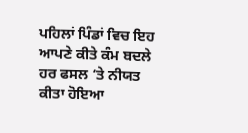ਪਹਿਲਾਂ ਪਿੰਡਾਂ ਵਿਚ ਇਹ ਆਪਣੇ ਕੀਤੇ ਕੰਮ ਬਦਲੇ ਹਰ ਫਸਲ ‘ਤੇ ਨੀਯਤ ਕੀਤਾ ਹੋਇਆ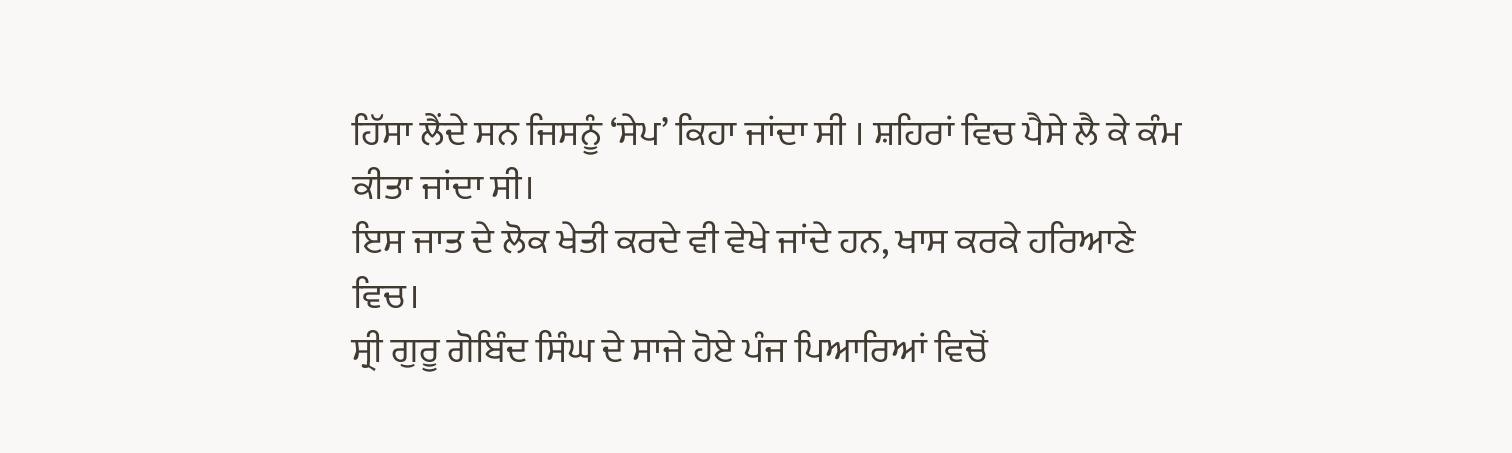ਹਿੱਸਾ ਲੈਂਦੇ ਸਨ ਜਿਸਨੂੰ ‘ਸੇਪ’ ਕਿਹਾ ਜਾਂਦਾ ਸੀ । ਸ਼ਹਿਰਾਂ ਵਿਚ ਪੈਸੇ ਲੈ ਕੇ ਕੰਮ ਕੀਤਾ ਜਾਂਦਾ ਸੀ।
ਇਸ ਜਾਤ ਦੇ ਲੋਕ ਖੇਤੀ ਕਰਦੇ ਵੀ ਵੇਖੇ ਜਾਂਦੇ ਹਨ, ਖਾਸ ਕਰਕੇ ਹਰਿਆਣੇ ਵਿਚ।
ਸ੍ਰੀ ਗੁਰੂ ਗੋਬਿੰਦ ਸਿੰਘ ਦੇ ਸਾਜੇ ਹੋਏ ਪੰਜ ਪਿਆਰਿਆਂ ਵਿਚੋਂ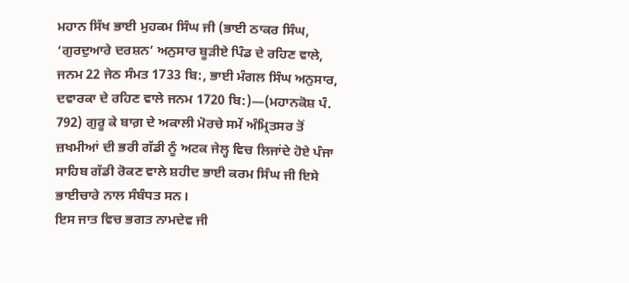ਮਹਾਨ ਸਿੱਖ ਭਾਈ ਮੁਹਕਮ ਸਿੰਘ ਜੀ (ਭਾਈ ਠਾਕਰ ਸਿੰਘ, ‘ਗੁਰਦੁਆਰੇ ਦਰਸ਼ਨ’ ਅਨੁਸਾਰ ਬੂੜੀਏ ਪਿੰਡ ਦੇ ਰਹਿਣ ਵਾਲੇ, ਜਨਮ 22 ਜੇਠ ਸੰਮਤ 1733 ਬਿ:, ਭਾਈ ਮੰਗਲ ਸਿੰਘ ਅਨੁਸਾਰ, ਦਵਾਰਕਾ ਦੇ ਰਹਿਣ ਵਾਲੇ ਜਨਮ 1720 ਬਿ:)—(ਮਹਾਨਕੋਸ਼ ਪੰ. 792) ਗੁਰੂ ਕੇ ਬਾਗ਼ ਦੇ ਅਕਾਲੀ ਮੋਰਚੇ ਸਮੇਂ ਅੰਮ੍ਰਿਤਸਰ ਤੋਂ ਜ਼ਖਮੀਆਂ ਦੀ ਭਰੀ ਗੱਡੀ ਨੂੰ ਅਟਕ ਜੇਲ੍ਹ ਵਿਚ ਲਿਜਾਂਦੇ ਹੋਏ ਪੰਜਾ ਸਾਹਿਬ ਗੱਡੀ ਰੋਕਣ ਵਾਲੇ ਸ਼ਹੀਦ ਭਾਈ ਕਰਮ ਸਿੰਘ ਜੀ ਇਸੇ ਭਾਈਚਾਰੇ ਨਾਲ ਸੰਬੰਧਤ ਸਨ।
ਇਸ ਜਾਤ ਵਿਚ ਭਗਤ ਨਾਮਦੇਵ ਜੀ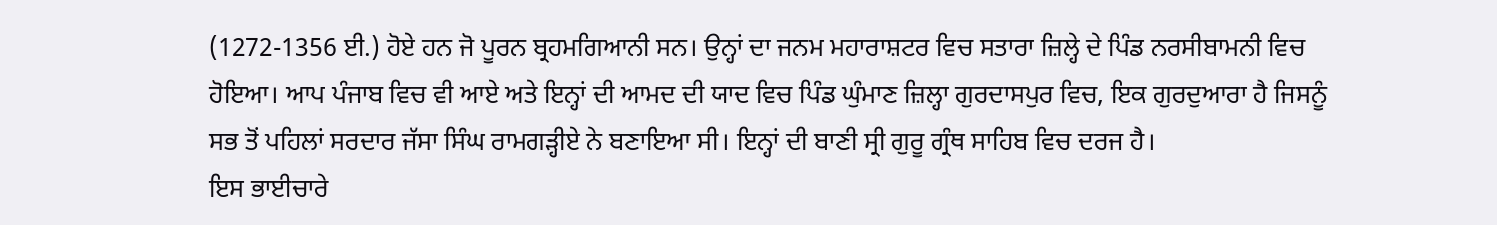(1272-1356 ਈ.) ਹੋਏ ਹਨ ਜੋ ਪੂਰਨ ਬ੍ਰਹਮਗਿਆਨੀ ਸਨ। ਉਨ੍ਹਾਂ ਦਾ ਜਨਮ ਮਹਾਰਾਸ਼ਟਰ ਵਿਚ ਸਤਾਰਾ ਜ਼ਿਲ੍ਹੇ ਦੇ ਪਿੰਡ ਨਰਸੀਬਾਮਨੀ ਵਿਚ ਹੋਇਆ। ਆਪ ਪੰਜਾਬ ਵਿਚ ਵੀ ਆਏ ਅਤੇ ਇਨ੍ਹਾਂ ਦੀ ਆਮਦ ਦੀ ਯਾਦ ਵਿਚ ਪਿੰਡ ਘੁੰਮਾਣ ਜ਼ਿਲ੍ਹਾ ਗੁਰਦਾਸਪੁਰ ਵਿਚ, ਇਕ ਗੁਰਦੁਆਰਾ ਹੈ ਜਿਸਨੂੰ ਸਭ ਤੋਂ ਪਹਿਲਾਂ ਸਰਦਾਰ ਜੱਸਾ ਸਿੰਘ ਰਾਮਗੜ੍ਹੀਏ ਨੇ ਬਣਾਇਆ ਸੀ। ਇਨ੍ਹਾਂ ਦੀ ਬਾਣੀ ਸ੍ਰੀ ਗੁਰੂ ਗ੍ਰੰਥ ਸਾਹਿਬ ਵਿਚ ਦਰਜ ਹੈ।
ਇਸ ਭਾਈਚਾਰੇ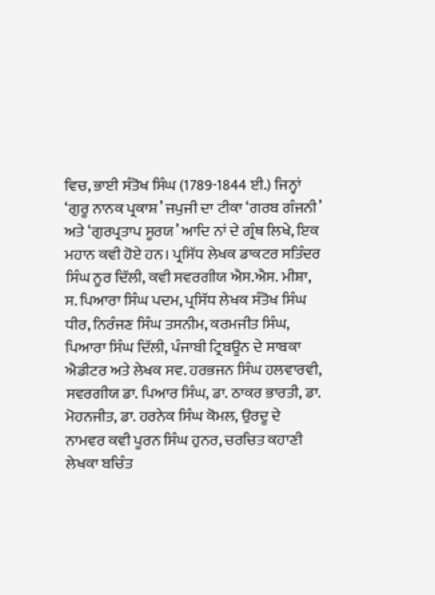ਵਿਚ, ਭਾਈ ਸੰਤੋਖ ਸਿੰਘ (1789-1844 ਈ.) ਜਿਨ੍ਹਾਂ ‘ਗੁਰੂ ਨਾਨਕ ਪ੍ਰਕਾਸ਼’ ਜਪੁਜੀ ਦਾ ਟੀਕਾ ‘ਗਰਬ ਗੰਜਨੀ’ ਅਤੇ ‘ਗੁਰਪ੍ਰਤਾਪ ਸੂਰਯ’ ਆਦਿ ਨਾਂ ਦੇ ਗ੍ਰੰਥ ਲਿਖੇ, ਇਕ ਮਹਾਨ ਕਵੀ ਹੋਏ ਹਨ। ਪ੍ਰਸਿੱਧ ਲੇਖਕ ਡਾਕਟਰ ਸਤਿੰਦਰ ਸਿੰਘ ਨੂਰ ਦਿੱਲੀ, ਕਵੀ ਸਵਰਗੀਯ ਐਸ.ਐਸ. ਮੀਸ਼ਾ, ਸ. ਪਿਆਰਾ ਸਿੰਘ ਪਦਮ, ਪ੍ਰਸਿੱਧ ਲੇਖਕ ਸੰਤੋਖ ਸਿੰਘ ਧੀਰ, ਨਿਰੰਜਣ ਸਿੰਘ ਤਸਨੀਮ, ਕਰਮਜੀਤ ਸਿੰਘ, ਪਿਆਰਾ ਸਿੰਘ ਦਿੱਲੀ, ਪੰਜਾਬੀ ਟ੍ਰਿਬਊਨ ਦੇ ਸਾਬਕਾ ਐਡੀਟਰ ਅਤੇ ਲੇਖਕ ਸਵ. ਹਰਭਜਨ ਸਿੰਘ ਹਲਵਾਰਵੀ, ਸਵਰਗੀਯ ਡਾ. ਪਿਆਰ ਸਿੰਘ, ਡਾ. ਠਾਕਰ ਭਾਰਤੀ, ਡਾ. ਮੋਹਨਜੀਤ, ਡਾ. ਹਰਨੇਕ ਸਿੰਘ ਕੋਮਲ, ਉਰਦੂ ਦੇ ਨਾਮਵਰ ਕਵੀ ਪੂਰਨ ਸਿੰਘ ਹੁਨਰ, ਚਰਚਿਤ ਕਹਾਣੀ ਲੇਖਕਾ ਬਚਿੰਤ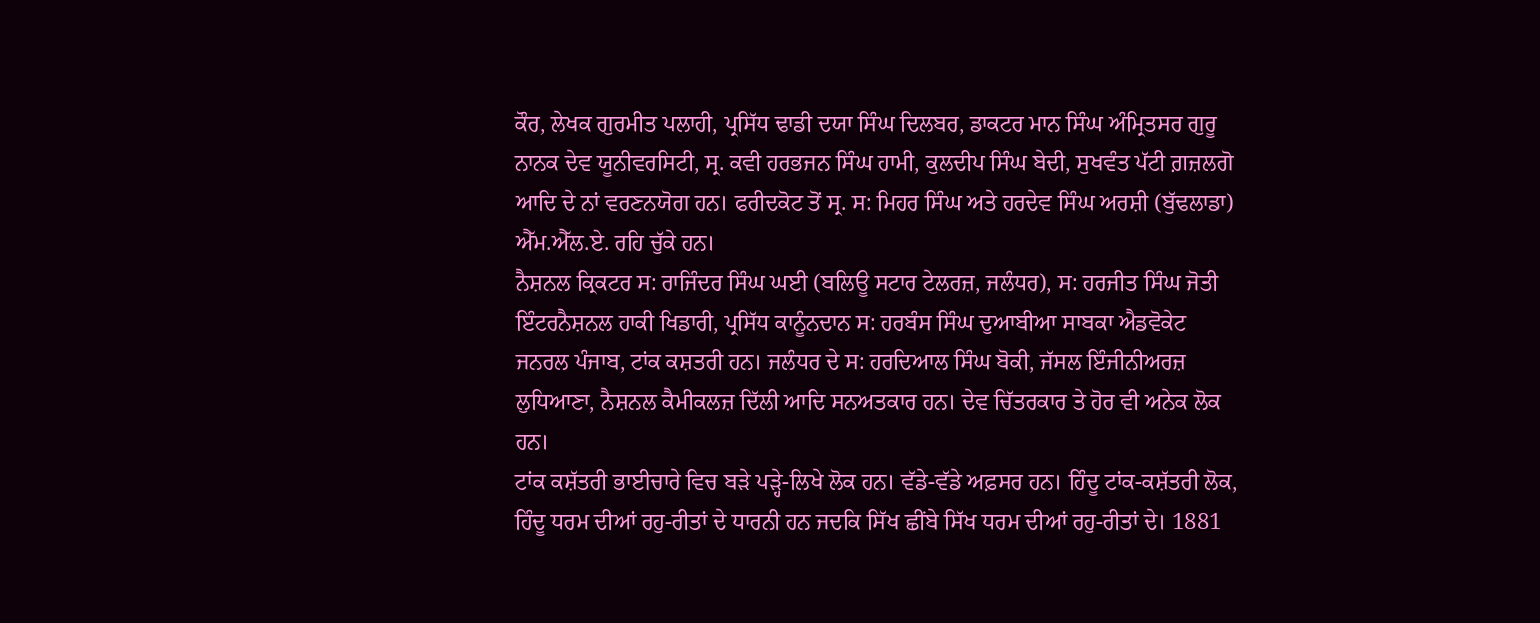ਕੌਰ, ਲੇਖਕ ਗੁਰਮੀਤ ਪਲਾਹੀ, ਪ੍ਰਸਿੱਧ ਢਾਡੀ ਦਯਾ ਸਿੰਘ ਦਿਲਬਰ, ਡਾਕਟਰ ਮਾਨ ਸਿੰਘ ਅੰਮ੍ਰਿਤਸਰ ਗੁਰੂ ਨਾਨਕ ਦੇਵ ਯੂਨੀਵਰਸਿਟੀ, ਸ੍ਰ. ਕਵੀ ਹਰਭਜਨ ਸਿੰਘ ਹਾਮੀ, ਕੁਲਦੀਪ ਸਿੰਘ ਬੇਦੀ, ਸੁਖਵੰਤ ਪੱਟੀ ਗ਼ਜ਼ਲਗੋ ਆਦਿ ਦੇ ਨਾਂ ਵਰਣਨਯੋਗ ਹਨ। ਫਰੀਦਕੋਟ ਤੋਂ ਸ੍ਰ. ਸ: ਮਿਹਰ ਸਿੰਘ ਅਤੇ ਹਰਦੇਵ ਸਿੰਘ ਅਰਸ਼ੀ (ਬੁੱਢਲਾਡਾ) ਐੱਮ.ਐੱਲ.ਏ. ਰਹਿ ਚੁੱਕੇ ਹਨ।
ਨੈਸ਼ਨਲ ਕ੍ਰਿਕਟਰ ਸ: ਰਾਜਿੰਦਰ ਸਿੰਘ ਘਈ (ਬਲਿਊ ਸਟਾਰ ਟੇਲਰਜ਼, ਜਲੰਧਰ), ਸ: ਹਰਜੀਤ ਸਿੰਘ ਜੋਤੀ ਇੰਟਰਨੈਸ਼ਨਲ ਹਾਕੀ ਖਿਡਾਰੀ, ਪ੍ਰਸਿੱਧ ਕਾਨੂੰਨਦਾਨ ਸ: ਹਰਬੰਸ ਸਿੰਘ ਦੁਆਬੀਆ ਸਾਬਕਾ ਐਡਵੋਕੇਟ ਜਨਰਲ ਪੰਜਾਬ, ਟਾਂਕ ਕਸ਼ਤਰੀ ਹਨ। ਜਲੰਧਰ ਦੇ ਸ: ਹਰਦਿਆਲ ਸਿੰਘ ਬੋਕੀ, ਜੱਸਲ ਇੰਜੀਨੀਅਰਜ਼ ਲੁਧਿਆਣਾ, ਨੈਸ਼ਨਲ ਕੈਮੀਕਲਜ਼ ਦਿੱਲੀ ਆਦਿ ਸਨਅਤਕਾਰ ਹਨ। ਦੇਵ ਚਿੱਤਰਕਾਰ ਤੇ ਹੋਰ ਵੀ ਅਨੇਕ ਲੋਕ ਹਨ।
ਟਾਂਕ ਕਸ਼ੱਤਰੀ ਭਾਈਚਾਰੇ ਵਿਚ ਬੜੇ ਪੜ੍ਹੇ-ਲਿਖੇ ਲੋਕ ਹਨ। ਵੱਡੇ-ਵੱਡੇ ਅਫ਼ਸਰ ਹਨ। ਹਿੰਦੂ ਟਾਂਕ-ਕਸ਼ੱਤਰੀ ਲੋਕ, ਹਿੰਦੂ ਧਰਮ ਦੀਆਂ ਰਹੁ-ਰੀਤਾਂ ਦੇ ਧਾਰਨੀ ਹਨ ਜਦਕਿ ਸਿੱਖ ਛੀਂਬੇ ਸਿੱਖ ਧਰਮ ਦੀਆਂ ਰਹੁ-ਰੀਤਾਂ ਦੇ। 1881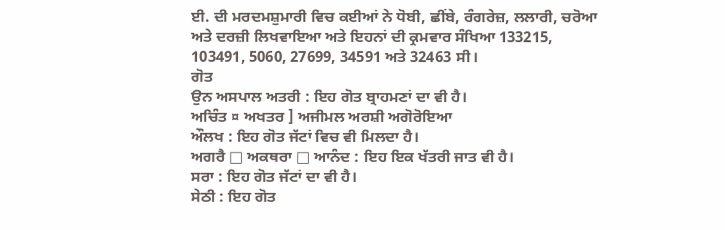ਈ. ਦੀ ਮਰਦਮਸ਼ੁਮਾਰੀ ਵਿਚ ਕਈਆਂ ਨੇ ਧੋਬੀ, ਛੀਂਬੇ, ਰੰਗਰੇਜ਼, ਲਲਾਰੀ, ਚਰੋਆ ਅਤੇ ਦਰਜ਼ੀ ਲਿਖਵਾਇਆ ਅਤੇ ਇਹਨਾਂ ਦੀ ਕ੍ਰਮਵਾਰ ਸੰਖਿਆ 133215, 103491, 5060, 27699, 34591 ਅਤੇ 32463 ਸੀ।
ਗੋਤ
ਉਨ ਅਸਪਾਲ ਅਤਰੀ : ਇਹ ਗੋਤ ਬ੍ਰਾਹਮਣਾਂ ਦਾ ਵੀ ਹੈ।
ਅਚਿੰਤ ¤ ਅਖਤਰ ] ਅਜੀਮਲ ਅਰਸ਼ੀ ਅਗੋਰੋਇਆ
ਔਲਖ : ਇਹ ਗੋਤ ਜੱਟਾਂ ਵਿਚ ਵੀ ਮਿਲਦਾ ਹੈ।
ਅਗਰੈ □ ਅਕਥਰਾ □ ਆਨੰਦ : ਇਹ ਇਕ ਖੱਤਰੀ ਜਾਤ ਵੀ ਹੈ।
ਸਰਾ : ਇਹ ਗੋਤ ਜੱਟਾਂ ਦਾ ਵੀ ਹੈ।
ਸੇਠੀ : ਇਹ ਗੋਤ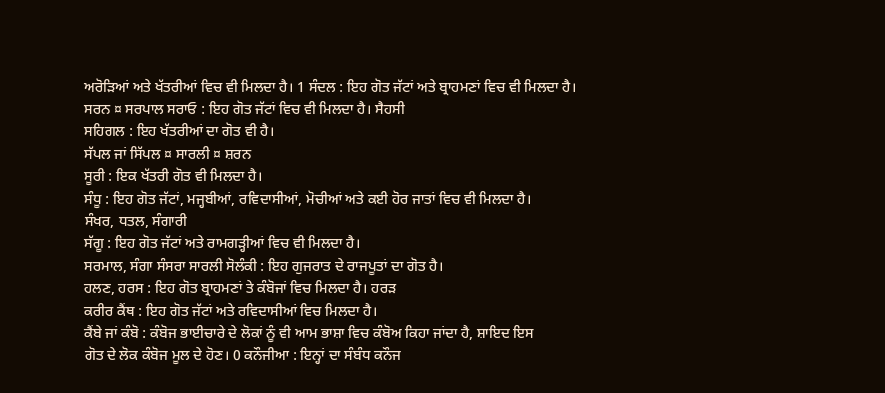ਅਰੋੜਿਆਂ ਅਤੇ ਖੱਤਰੀਆਂ ਵਿਚ ਵੀ ਮਿਲਦਾ ਹੈ। 1 ਸੰਦਲ : ਇਹ ਗੋਤ ਜੱਟਾਂ ਅਤੇ ਬ੍ਰਾਹਮਣਾਂ ਵਿਚ ਵੀ ਮਿਲਦਾ ਹੈ।
ਸਰਨ ¤ ਸਰਪਾਲ ਸਰਾਓ : ਇਹ ਗੋਤ ਜੱਟਾਂ ਵਿਚ ਵੀ ਮਿਲਦਾ ਹੈ। ਸੈਹਸੀ
ਸਹਿਗਲ : ਇਹ ਖੱਤਰੀਆਂ ਦਾ ਗੋਤ ਵੀ ਹੈ।
ਸੱਪਲ ਜਾਂ ਸਿੱਪਲ ¤ ਸਾਰਲੀ ¤ ਸ਼ਰਨ
ਸੂਰੀ : ਇਕ ਖੱਤਰੀ ਗੋਤ ਵੀ ਮਿਲਦਾ ਹੈ।
ਸੰਧੂ : ਇਹ ਗੋਤ ਜੱਟਾਂ, ਮਜ੍ਹਬੀਆਂ, ਰਵਿਦਾਸੀਆਂ, ਮੋਚੀਆਂ ਅਤੇ ਕਈ ਹੋਰ ਜਾਤਾਂ ਵਿਚ ਵੀ ਮਿਲਦਾ ਹੈ।
ਸੰਖਰ, ਧਤਲ, ਸੰਗਾਰੀ
ਸੱਗੂ : ਇਹ ਗੋਤ ਜੱਟਾਂ ਅਤੇ ਰਾਮਗੜ੍ਹੀਆਂ ਵਿਚ ਵੀ ਮਿਲਦਾ ਹੈ।
ਸਰਮਾਲ, ਸੰਗਾ ਸੰਸਰਾ ਸਾਰਲੀ ਸੋਲੰਕੀ : ਇਹ ਗੁਜਰਾਤ ਦੇ ਰਾਜਪੂਤਾਂ ਦਾ ਗੋਤ ਹੈ।
ਹਲਣ, ਹਰਸ : ਇਹ ਗੋਤ ਬ੍ਰਾਹਮਣਾਂ ਤੇ ਕੰਬੋਜਾਂ ਵਿਚ ਮਿਲਦਾ ਹੈ। ਹਰੜ
ਕਰੀਰ ਕੈਂਥ : ਇਹ ਗੋਤ ਜੱਟਾਂ ਅਤੇ ਰਵਿਦਾਸੀਆਂ ਵਿਚ ਮਿਲਦਾ ਹੈ।
ਕੈਂਬੇ ਜਾਂ ਕੰਬੋ : ਕੰਬੋਜ ਭਾਈਚਾਰੇ ਦੇ ਲੋਕਾਂ ਨੂੰ ਵੀ ਆਮ ਭਾਸ਼ਾ ਵਿਚ ਕੰਬੋਅ ਕਿਹਾ ਜਾਂਦਾ ਹੈ, ਸ਼ਾਇਦ ਇਸ
ਗੋਤ ਦੇ ਲੋਕ ਕੰਬੋਜ ਮੂਲ ਦੇ ਹੋਣ। 0 ਕਨੌਜੀਆ : ਇਨ੍ਹਾਂ ਦਾ ਸੰਬੰਧ ਕਨੌਜ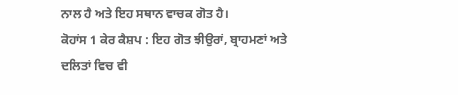ਨਾਲ ਹੈ ਅਤੇ ਇਹ ਸਥਾਨ ਵਾਚਕ ਗੋਤ ਹੈ।
ਕੋਹਾਂਸ 1 ਕੇਰ ਕੈਸ਼ਪ : ਇਹ ਗੋਤ ਝੀਉਰਾਂ, ਬ੍ਰਾਹਮਣਾਂ ਅਤੇ ਦਲਿਤਾਂ ਵਿਚ ਵੀ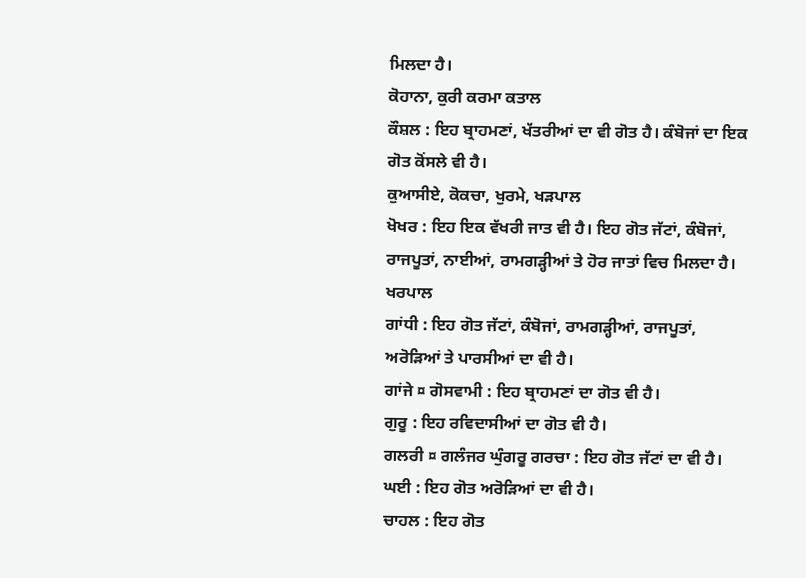ਮਿਲਦਾ ਹੈ।
ਕੋਹਾਨਾ, ਕੁਰੀ ਕਰਮਾ ਕਤਾਲ
ਕੌਸ਼ਲ : ਇਹ ਬ੍ਰਾਹਮਣਾਂ, ਖੱਤਰੀਆਂ ਦਾ ਵੀ ਗੋਤ ਹੈ। ਕੰਬੋਜਾਂ ਦਾ ਇਕ ਗੋਤ ਕੋਂਸਲੇ ਵੀ ਹੈ।
ਕੁਆਸੀਏ, ਕੋਕਚਾ, ਖੁਰਮੇ, ਖੜਪਾਲ
ਖੋਖਰ : ਇਹ ਇਕ ਵੱਖਰੀ ਜਾਤ ਵੀ ਹੈ। ਇਹ ਗੋਤ ਜੱਟਾਂ, ਕੰਬੋਜਾਂ, ਰਾਜਪੂਤਾਂ, ਨਾਈਆਂ, ਰਾਮਗੜ੍ਹੀਆਂ ਤੇ ਹੋਰ ਜਾਤਾਂ ਵਿਚ ਮਿਲਦਾ ਹੈ। ਖਰਪਾਲ
ਗਾਂਧੀ : ਇਹ ਗੋਤ ਜੱਟਾਂ, ਕੰਬੋਜਾਂ, ਰਾਮਗੜ੍ਹੀਆਂ, ਰਾਜਪੂਤਾਂ, ਅਰੋੜਿਆਂ ਤੇ ਪਾਰਸੀਆਂ ਦਾ ਵੀ ਹੈ।
ਗਾਂਜੇ ¤ ਗੋਸਵਾਮੀ : ਇਹ ਬ੍ਰਾਹਮਣਾਂ ਦਾ ਗੋਤ ਵੀ ਹੈ।
ਗੁਰੂ : ਇਹ ਰਵਿਦਾਸੀਆਂ ਦਾ ਗੋਤ ਵੀ ਹੈ।
ਗਲਰੀ ¤ ਗਲੰਜਰ ਘੁੰਗਰੂ ਗਰਚਾ : ਇਹ ਗੋਤ ਜੱਟਾਂ ਦਾ ਵੀ ਹੈ।
ਘਈ : ਇਹ ਗੋਤ ਅਰੋੜਿਆਂ ਦਾ ਵੀ ਹੈ।
ਚਾਹਲ : ਇਹ ਗੋਤ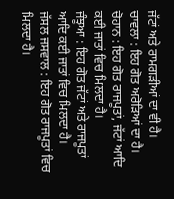ਜੱਟਾਂ ਅਤੇ ਰਾਮਗੜੀਆਂ ਦਾ ਵੀ ਹੈ।
ਚਾਵਲਾ : ਇਹ ਗੋਤ ਅਰੋੜਿਆਂ ਦਾ ਹੈ।
ਚੋਹਾਨ : ਇਹ ਗੋਤ ਰਾਜਪੂਤਾਂ, ਜੱਟਾਂ ਆਦਿ ਕਈ ਜਾਤਾਂ ਵਿਚ ਮਿਲਦਾ ਹੈ।
ਜੰਝੂਆ : ਇਹ ਗੋਤ ਜੱਟਾਂ ਅਤੇ ਰਾਜਪੂਤਾਂ ਆਦਿ ਕਈ ਜਾਤਾਂ ਵਿਚ ਮਿਲਦਾ ਹੈ।
ਜੱਸਲ ਜਸਵਾਲ : ਇਹ ਗੋਤ ਰਾਜਪੂਤਾਂ ਵਿਚ ਮਿਲਦਾ ਹੈ।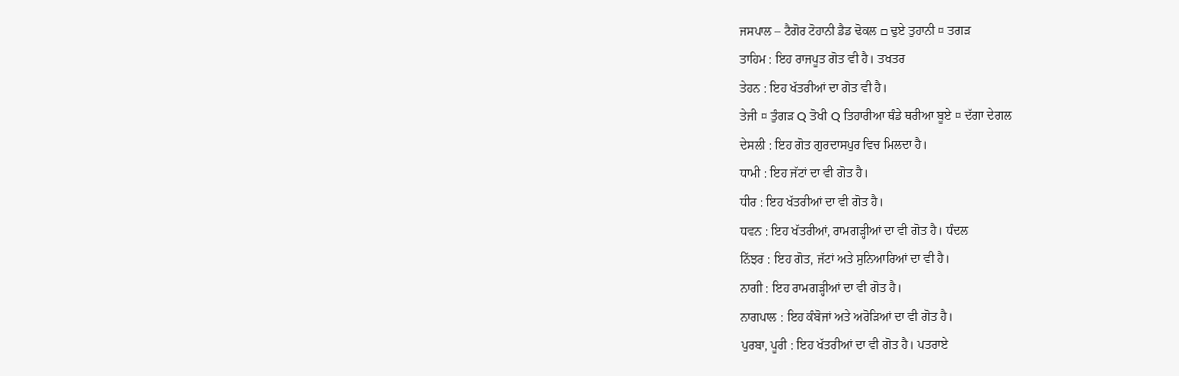ਜਸਪਾਲ – ਟੈਗੋਰ ਟੋਹਾਨੀ ਡੈਡ ਢੋਕਲ □ ਢੁਏ ਤੁਹਾਨੀ ¤ ਤਗੜ
ਤਾਹਿਮ : ਇਹ ਰਾਜਪੂਤ ਗੋਤ ਵੀ ਹੈ। ਤਖਤਰ
ਤੇਹਨ : ਇਹ ਖੱਤਰੀਆਂ ਦਾ ਗੋਤ ਵੀ ਹੈ।
ਤੇਜੀ ¤ ਤੁੰਗੜ Q ਤੋਖੀ Q ਤਿਹਾਰੀਆ ਥੰਡੇ ਥਰੀਆ ਬੂਏ ¤ ਦੱਗਾ ਦੇਗਲ
ਦੇਸਲੀ : ਇਹ ਗੋਤ ਗੁਰਦਾਸਪੁਰ ਵਿਚ ਮਿਲਦਾ ਹੈ।
ਧਾਮੀ : ਇਹ ਜੱਟਾਂ ਦਾ ਵੀ ਗੋਤ ਹੈ।
ਧੀਰ : ਇਹ ਖੱਤਰੀਆਂ ਦਾ ਵੀ ਗੋਤ ਹੈ।
ਧਵਨ : ਇਹ ਖੱਤਰੀਆਂ, ਰਾਮਗੜ੍ਹੀਆਂ ਦਾ ਵੀ ਗੋਤ ਹੈ। ਧੰਦਲ
ਨਿੱਝਰ : ਇਹ ਗੋਤ, ਜੱਟਾਂ ਅਤੇ ਸੁਨਿਆਰਿਆਂ ਦਾ ਵੀ ਹੈ।
ਨਾਗੀ : ਇਹ ਰਾਮਗੜ੍ਹੀਆਂ ਦਾ ਵੀ ਗੋਤ ਹੈ।
ਨਾਗਪਾਲ : ਇਹ ਕੰਬੋਜਾਂ ਅਤੇ ਅਰੋੜਿਆਂ ਦਾ ਵੀ ਗੋਤ ਹੈ।
ਪੁਰਬਾ, ਪੂਰੀ : ਇਹ ਖੱਤਰੀਆਂ ਦਾ ਵੀ ਗੋਤ ਹੈ। ਪਤਰਾਏ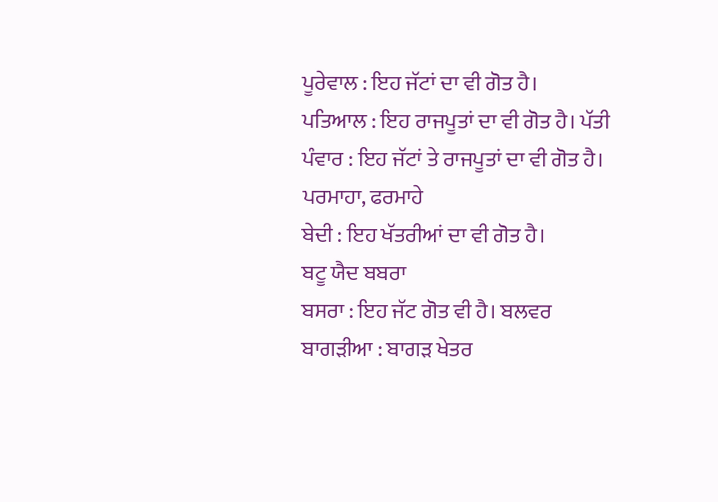ਪੂਰੇਵਾਲ : ਇਹ ਜੱਟਾਂ ਦਾ ਵੀ ਗੋਤ ਹੈ।
ਪਤਿਆਲ : ਇਹ ਰਾਜਪੂਤਾਂ ਦਾ ਵੀ ਗੋਤ ਹੈ। ਪੱਤੀ
ਪੰਵਾਰ : ਇਹ ਜੱਟਾਂ ਤੇ ਰਾਜਪੂਤਾਂ ਦਾ ਵੀ ਗੋਤ ਹੈ।
ਪਰਮਾਹਾ, ਫਰਮਾਹੇ
ਬੇਦੀ : ਇਹ ਖੱਤਰੀਆਂ ਦਾ ਵੀ ਗੋਤ ਹੈ।
ਬਟੂ ਯੈਦ ਬਬਰਾ
ਬਸਰਾ : ਇਹ ਜੱਟ ਗੋਤ ਵੀ ਹੈ। ਬਲਵਰ
ਬਾਗੜੀਆ : ਬਾਗੜ ਖੇਤਰ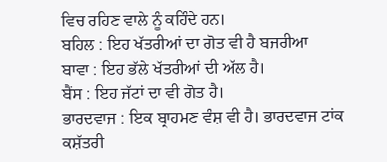ਵਿਚ ਰਹਿਣ ਵਾਲੇ ਨੂੰ ਕਹਿੰਦੇ ਹਨ।
ਬਹਿਲ : ਇਹ ਖੱਤਰੀਆਂ ਦਾ ਗੋਤ ਵੀ ਹੈ ਬਜਰੀਆ
ਬਾਵਾ : ਇਹ ਭੱਲੇ ਖੱਤਰੀਆਂ ਦੀ ਅੱਲ ਹੈ।
ਬੈਂਸ : ਇਹ ਜੱਟਾਂ ਦਾ ਵੀ ਗੋਤ ਹੈ।
ਭਾਰਦਵਾਜ : ਇਕ ਬ੍ਰਾਹਮਣ ਵੰਸ਼ ਵੀ ਹੈ। ਭਾਰਦਵਾਜ ਟਾਂਕ ਕਸ਼ੱਤਰੀ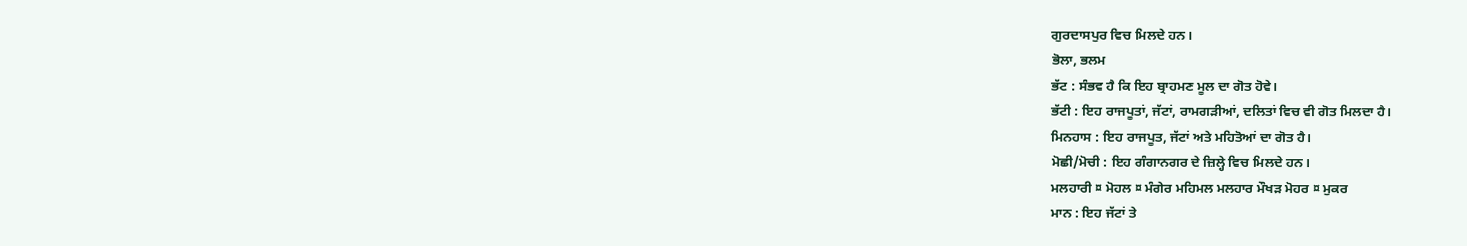ਗੁਰਦਾਸਪੁਰ ਵਿਚ ਮਿਲਦੇ ਹਨ।
ਭੋਲਾ, ਭਲਮ
ਭੱਟ : ਸੰਭਵ ਹੈ ਕਿ ਇਹ ਬ੍ਰਾਹਮਣ ਮੂਲ ਦਾ ਗੋਤ ਹੋਵੇ।
ਭੱਟੀ : ਇਹ ਰਾਜਪੂਤਾਂ, ਜੱਟਾਂ, ਰਾਮਗੜੀਆਂ, ਦਲਿਤਾਂ ਵਿਚ ਵੀ ਗੋਤ ਮਿਲਦਾ ਹੈ।
ਮਿਨਹਾਸ : ਇਹ ਰਾਜਪੂਤ, ਜੱਟਾਂ ਅਤੇ ਮਹਿਤੋਆਂ ਦਾ ਗੋਤ ਹੈ।
ਮੋਛੀ/ਮੋਚੀ : ਇਹ ਗੰਗਾਨਗਰ ਦੇ ਜ਼ਿਲ੍ਹੇ ਵਿਚ ਮਿਲਦੇ ਹਨ।
ਮਲਹਾਰੀ ¤ ਮੋਹਲ ¤ ਮੰਗੇਰ ਮਹਿਮਲ ਮਲਹਾਰ ਮੌਖੜ ਮੋਹਰ ¤ ਮੁਕਰ
ਮਾਨ : ਇਹ ਜੱਟਾਂ ਤੇ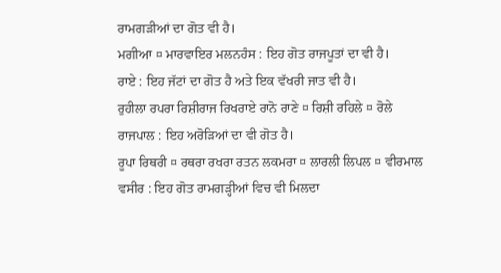ਰਾਮਗੜੀਆਂ ਦਾ ਗੋਤ ਵੀ ਹੈ।
ਮਗੀਆ ¤ ਮਾਰਵਾਇਰ ਮਲਨਹੰਸ : ਇਹ ਗੋਤ ਰਾਜਪੂਤਾਂ ਦਾ ਵੀ ਹੈ।
ਰਾਏ : ਇਹ ਜੱਟਾਂ ਦਾ ਗੋਤ ਹੈ ਅਤੇ ਇਕ ਵੱਖਰੀ ਜਾਤ ਵੀ ਹੈ।
ਰੁਹੀਲਾ ਰਪਰਾ ਰਿਸ਼ੀਰਾਜ ਰਿਖਰਾਏ ਰਾਨੋ ਰਾਣੇ ¤ ਰਿਸ਼ੀ ਰਹਿਲੇ ¤ ਰੋਲੇ
ਰਾਜਪਾਲ : ਇਹ ਅਰੋੜਿਆਂ ਦਾ ਵੀ ਗੋਤ ਹੈ।
ਰੂਪਾ ਰਿਥਰੀ ¤ ਰਥਰਾ ਰਖਰਾ ਰਤਨ ਲਕਮਰਾ ¤ ਲਾਰਲੀ ਲਿਪਲ ¤ ਵੀਰਮਾਲ
ਵਸੀਰ : ਇਹ ਗੋਤ ਰਾਮਗੜ੍ਹੀਆਂ ਵਿਚ ਵੀ ਮਿਲਦਾ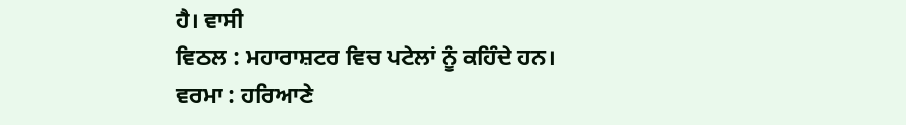ਹੈ। ਵਾਸੀ
ਵਿਠਲ : ਮਹਾਰਾਸ਼ਟਰ ਵਿਚ ਪਟੇਲਾਂ ਨੂੰ ਕਹਿੰਦੇ ਹਨ।
ਵਰਮਾ : ਹਰਿਆਣੇ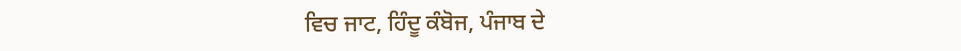ਵਿਚ ਜਾਟ, ਹਿੰਦੂ ਕੰਬੋਜ, ਪੰਜਾਬ ਦੇ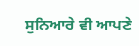ਸੁਨਿਆਰੇ ਵੀ ਆਪਣੇ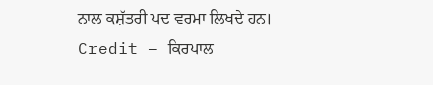ਨਾਲ ਕਸ਼ੱਤਰੀ ਪਦ ਵਰਮਾ ਲਿਖਦੇ ਹਨ।
Credit – ਕਿਰਪਾਲ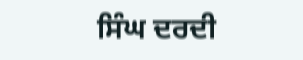ਸਿੰਘ ਦਰਦੀ